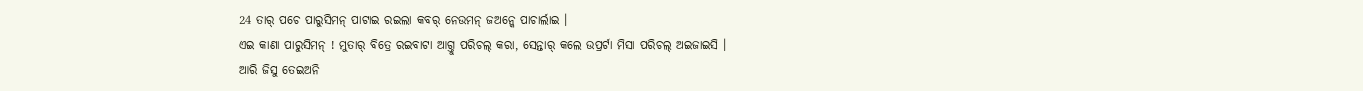24 ତାର୍ ପଚେ ପାରୁସିମନ୍ ପାଟାଇ ରଇଲା କବର୍ ନେଉମନ୍ ଜଅନ୍କେ ପାଚାର୍ଲାଇ ।
ଏଇ କାଣା ପାରୁସିମନ୍ ! ମୁତାର୍ ବିତ୍ରେ ରଇବାଟା ଆଗ୍ତୁ ପରିଚଲ୍ କରା, ସେନ୍ତାର୍ କଲେ ଉପ୍ରର୍ଟା ମିସା ପରିଚଲ୍ ଅଇଜାଇସି ।
ଆରି ଜିସୁ ତେଇଅନି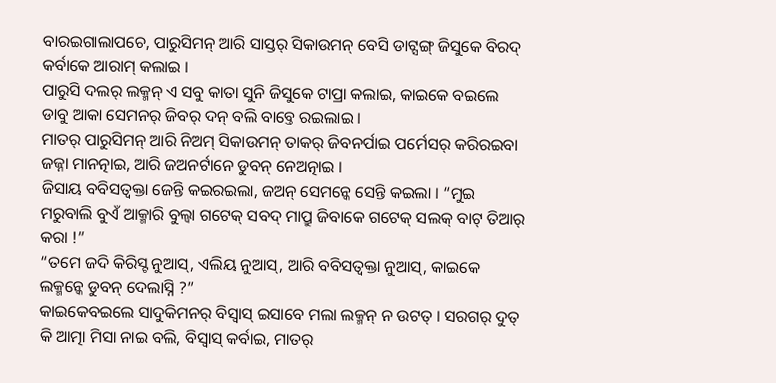ବାରଇଗାଲାପଚେ, ପାରୁସିମନ୍ ଆରି ସାସ୍ତର୍ ସିକାଉମନ୍ ବେସି ଡାଟ୍ସଙ୍ଗ୍ ଜିସୁକେ ବିରଦ୍ କର୍ବାକେ ଆରାମ୍ କଲାଇ ।
ପାରୁସି ଦଲର୍ ଲକ୍ମନ୍ ଏ ସବୁ କାତା ସୁନି ଜିସୁକେ ଟାପ୍ରା କଲାଇ, କାଇକେ ବଇଲେ ଡାବୁ ଆକା ସେମନର୍ ଜିବର୍ ଦନ୍ ବଲି ବାବ୍ତେ ରଇଲାଇ ।
ମାତର୍ ପାରୁସିମନ୍ ଆରି ନିଅମ୍ ସିକାଉମନ୍ ତାକର୍ ଜିବନର୍ପାଇ ପର୍ମେସର୍ କରିରଇବା ଜଜ୍ନା ମାନତ୍ନାଇ, ଆରି ଜଅନର୍ଟାନେ ଡୁବନ୍ ନେଅତ୍ନାଇ ।
ଜିସାୟ ବବିସତ୍ବକ୍ତା ଜେନ୍ତି କଇରଇଲା, ଜଅନ୍ ସେମନ୍କେ ସେନ୍ତି କଇଲା । “ମୁଇ ମରୁବାଲି ବୁଏଁ ଆକ୍ମାରି ବୁଲ୍ବା ଗଟେକ୍ ସବଦ୍ ମାପ୍ରୁ ଜିବାକେ ଗଟେକ୍ ସଲକ୍ ବାଟ୍ ତିଆର୍ କରା !”
“ତମେ ଜଦି କିରିସ୍ଟ ନୁଆସ୍, ଏଲିୟ ନୁଆସ୍, ଆରି ବବିସତ୍ବକ୍ତା ନୁଆସ୍, କାଇକେ ଲକ୍ମନ୍କେ ଡୁବନ୍ ଦେଲାସ୍ନି ?”
କାଇକେବଇଲେ ସାଦୁକିମନର୍ ବିସ୍ବାସ୍ ଇସାବେ ମଲା ଲକ୍ମନ୍ ନ ଉଟତ୍ । ସରଗର୍ ଦୁତ୍ କି ଆତ୍ମା ମିସା ନାଇ ବଲି, ବିସ୍ବାସ୍ କର୍ବାଇ, ମାତର୍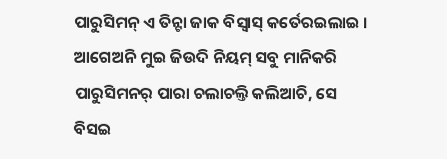ପାରୁସିମନ୍ ଏ ତିନ୍ଟା ଜାକ ବିସ୍ବାସ୍ କର୍ତେରଇଲାଇ ।
ଆଗେଅନି ମୁଇ ଜିଉଦି ନିୟମ୍ ସବୁ ମାନିକରି ପାରୁସିମନର୍ ପାରା ଚଲାଚଲ୍ତି କଲିଆଚି, ସେ ବିସଇ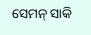ସେମନ୍ ସାକି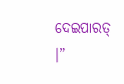ଦେଇପାରତ୍ ।”